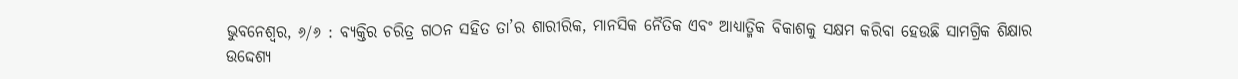ଭୁବନେଶ୍ୱର, ୬/୬ : ବ୍ୟକ୍ତିର ଚରିତ୍ର ଗଠନ ସହିତ ତା’ର ଶାରୀରିକ, ମାନସିକ ନୈତିକ ଏବଂ ଆଧ୍ୟାତ୍ମିକ ବିକାଶକୁ ସକ୍ଷମ କରିବା ହେଉଛି ସାମଗ୍ରିକ ଶିକ୍ଷାର ଉଦ୍ଦେଶ୍ୟ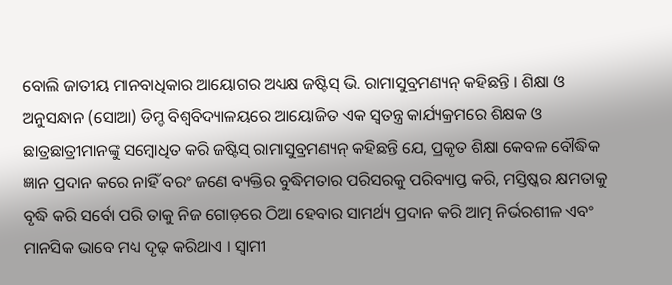ବୋଲି ଜାତୀୟ ମାନବାଧିକାର ଆୟୋଗର ଅଧ୍ୟକ୍ଷ ଜଷ୍ଟିସ୍ ଭି. ରାମାସୁବ୍ରମଣ୍ୟନ୍ କହିଛନ୍ତି । ଶିକ୍ଷା ଓ ଅନୁସନ୍ଧାନ (ସୋଆ) ଡିମ୍ଡ ବିଶ୍ୱବିଦ୍ୟାଳୟରେ ଆୟୋଜିତ ଏକ ସ୍ୱତନ୍ତ୍ର କାର୍ଯ୍ୟକ୍ରମରେ ଶିକ୍ଷକ ଓ ଛାତ୍ରଛାତ୍ରୀମାନଙ୍କୁ ସମ୍ବୋଧିତ କରି ଜଷ୍ଟିସ୍ ରାମାସୁବ୍ରମଣ୍ୟନ୍ କହିଛନ୍ତି ଯେ, ପ୍ରକୃତ ଶିକ୍ଷା କେବଳ ବୌଦ୍ଧିକ ଜ୍ଞାନ ପ୍ରଦାନ କରେ ନାହିଁ ବରଂ ଜଣେ ବ୍ୟକ୍ତିର ବୁଦ୍ଧିମତାର ପରିସରକୁ ପରିବ୍ୟାପ୍ତ କରି, ମସ୍ତିଷ୍କର କ୍ଷମତାକୁ ବୃଦ୍ଧି କରି ସର୍ବୋ ପରି ତାକୁ ନିଜ ଗୋଡ଼ରେ ଠିଆ ହେବାର ସାମର୍ଥ୍ୟ ପ୍ରଦାନ କରି ଆତ୍ମ ନିର୍ଭରଶୀଳ ଏବଂ ମାନସିକ ଭାବେ ମଧ୍ୟ ଦୃଢ଼ କରିଥାଏ । ସ୍ୱାମୀ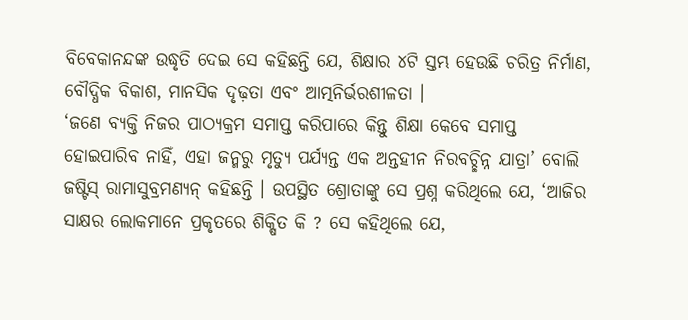ବିବେକାନନ୍ଦଙ୍କ ଉଦ୍ଧୃତି ଦେଇ ସେ କହିଛନ୍ତି ଯେ, ଶିକ୍ଷାର ୪ଟି ସ୍ତମ୍ଭ ହେଉଛି ଚରିତ୍ର ନିର୍ମାଣ, ବୌଦ୍ଧିକ ବିକାଶ, ମାନସିକ ଦୃଢ଼ତା ଏବଂ ଆତ୍ମନିର୍ଭରଶୀଳତା ।
‘ଜଣେ ବ୍ୟକ୍ତି ନିଜର ପାଠ୍ୟକ୍ରମ ସମାପ୍ତ କରିପାରେ କିନ୍ତୁ ଶିକ୍ଷା କେବେ ସମାପ୍ତ ହୋଇପାରିବ ନାହିଁ, ଏହା ଜନ୍ମରୁ ମୃତ୍ୟୁ ପର୍ଯ୍ୟନ୍ତ ଏକ ଅନ୍ତହୀନ ନିରବଚ୍ଛିନ୍ନ ଯାତ୍ରା’ ବୋଲି ଜଷ୍ଟିସ୍ ରାମାସୁବ୍ରମଣ୍ୟନ୍ କହିଛନ୍ତି । ଉପସ୍ଥିତ ଶ୍ରୋତାଙ୍କୁ ସେ ପ୍ରଶ୍ନ କରିଥିଲେ ଯେ, ‘ଆଜିର ସାକ୍ଷର ଲୋକମାନେ ପ୍ରକୃତରେ ଶିକ୍ଷିତ କି ? ସେ କହିଥିଲେ ଯେ,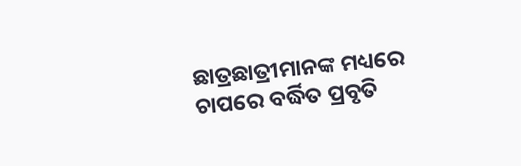ଛାତ୍ରଛାତ୍ରୀମାନଙ୍କ ମଧ୍ୟରେ ଚାପରେ ବର୍ଦ୍ଧିତ ପ୍ରବୃତି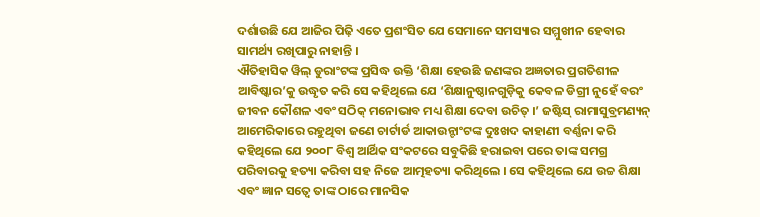ଦର୍ଶାଉଛି ଯେ ଆଜିର ପିଢ଼ି ଏତେ ପ୍ରଶଂସିତ ଯେ ସେମାନେ ସମସ୍ୟାର ସମ୍ମୁଖୀନ ହେବାର ସାମର୍ଥ୍ୟ ରଖିପାରୁ ନାହାନ୍ତି ।
ଐତିହାସିକ ୱିଲ୍ ଡୁରାଂଟଙ୍କ ପ୍ରସିଦ୍ଧ ଉକ୍ତି ‘ଶିକ୍ଷା ହେଉଛି ଜଣଙ୍କର ଅଜ୍ଞତାର ପ୍ରଗତିଶୀଳ ଆବିଷ୍କାର’କୁ ଉଦ୍ଧୃତ କରି ସେ କହିଥିଲେ ଯେ ‘ଶିକ୍ଷାନୁଷ୍ଠାନଗୁଡ଼ିକୁ କେବଳ ଡିଗ୍ରୀ ନୁହେଁ ବରଂ ଜୀବନ କୌଶଳ ଏବଂ ସଠିକ୍ ମନୋଭାବ ମଧ୍ୟ ଶିକ୍ଷା ଦେବା ଉଚିତ୍ ।’ ଜଷ୍ଟିସ୍ ରାମାସୁବ୍ରମଣ୍ୟନ୍ ଆମେରିକାରେ ରହୁଥିବା ଜଣେ ଚାର୍ଟାର୍ଡ ଆକାଉନ୍ଟାଂଟଙ୍କ ଦୁଃଖଦ କାହାଣୀ ବର୍ଣ୍ଣନା କରି କହିଥିଲେ ଯେ ୨୦୦୮ ବିଶ୍ୱ ଆର୍ଥିକ ସଂକଟରେ ସବୁକିଛି ହରାଇବା ପରେ ତାଙ୍କ ସମଗ୍ର ପରିବାରକୁ ହତ୍ୟା କରିବା ସହ ନିଜେ ଆତ୍ମହତ୍ୟା କରିଥିଲେ । ସେ କହିଥିଲେ ଯେ ଉଚ୍ଚ ଶିକ୍ଷା ଏବଂ ଜ୍ଞାନ ସତ୍ୱେ ତାଙ୍କ ଠାରେ ମାନସିକ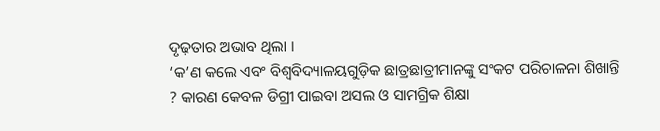ଦୃଢ଼ତାର ଅଭାବ ଥିଲା ।
‘କ’ଣ କଲେ ଏବଂ ବିଶ୍ୱବିଦ୍ୟାଳୟଗୁଡ଼ିକ ଛାତ୍ରଛାତ୍ରୀମାନଙ୍କୁ ସଂକଟ ପରିଚାଳନା ଶିଖାନ୍ତି ? କାରଣ କେବଳ ଡିଗ୍ରୀ ପାଇବା ଅସଲ ଓ ସାମଗ୍ରିକ ଶିକ୍ଷା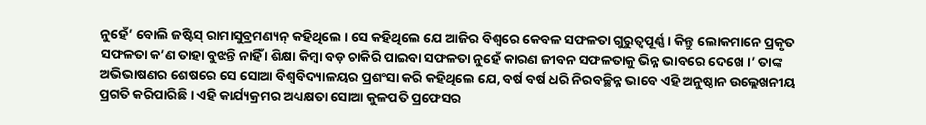ନୁହେଁ’ ବୋଲି ଜଷ୍ଟିସ୍ ରାମାସୁବ୍ରମଣ୍ୟନ୍ କହିଥିଲେ । ସେ କହିଥିଲେ ଯେ ଆଜିର ବିଶ୍ୱରେ କେବଳ ସଫଳତା ଗୁରୁତ୍ୱପୂର୍ଣ୍ଣ । କିନ୍ତୁ ଲୋକମାନେ ପ୍ରକୃତ ସଫଳତା କ’ଣ ତାହା ବୁଝନ୍ତି ନାହିଁ । ଶିକ୍ଷା କିମ୍ବା ବଡ଼ ଚାକିରି ପାଇବା ସଫଳତା ନୁହେଁ କାରଣ ଜୀବନ ସଫଳତାକୁ ଭିନ୍ନ ଭାବରେ ଦେଖେ ।’ ତାଙ୍କ ଅଭିଭାଷଣର ଶେଷରେ ସେ ସୋଆ ବିଶ୍ୱବିଦ୍ୟାଳୟର ପ୍ରଶଂସା କରି କହିଥିଲେ ଯେ, ବର୍ଷ ବର୍ଷ ଧରି ନିରବଚ୍ଛିନ୍ନ ଭାବେ ଏହି ଅନୁଷ୍ଠାନ ଉଲ୍ଲେଖନୀୟ ପ୍ରଗତି କରିପାରିଛି । ଏହି କାର୍ଯ୍ୟକ୍ରମର ଅଧ୍ୟକ୍ଷତା ସୋଆ କୁଳପତି ପ୍ରଫେସର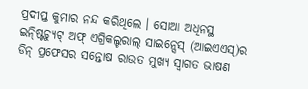ପ୍ରଦୀପ୍ତ କୁମାର ନନ୍ଦ କରିଥିଲେ । ସୋଆ ଅଧିନସ୍ଥ ଇନ୍ଷ୍ଟିଚ୍ୟୁଟ୍ ଅଫ୍ ଏଗ୍ରିକଲ୍ଚରାଲ୍ ସାଇନ୍ସେସ୍ (ଆଇଏଏସ୍)ର ଡିନ୍ ପ୍ରଫେସର ସନ୍ତୋଷ ରାଉତ ମୁଖ୍ୟ ସ୍ୱାଗତ ଭାଷଣ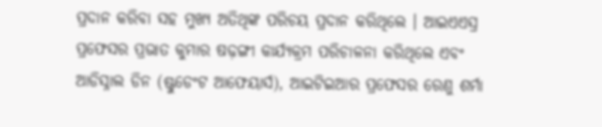ପ୍ରଦାନ କରିବା ସହ ମୁଖ୍ୟ ଅତିଥିଙ୍କ ପରିଚୟ ପ୍ରଦାନ କରିଥିଲେ । ଆଇଏଏସ୍ର ପ୍ରଫେସର ପ୍ରଭାତ କୁମାର ଷଢ଼ଙ୍ଗୀ କାର୍ଯ୍ୟକ୍ରମ ପରିଚାଳନା କରିଥିଲେ ଏବଂ ଆଡିସ୍ନାଲ ଡିନ (ଷ୍ଟୁଡେଂଟ ଆଫେୟାର୍ସ), ଆଇଟିଇଆର ପ୍ରଫେସର ରେଣୁ ଶର୍ମା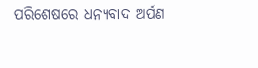ପରିଶେଷରେ ଧନ୍ୟବାଦ ଅର୍ପଣ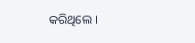କରିଥିଲେ ।